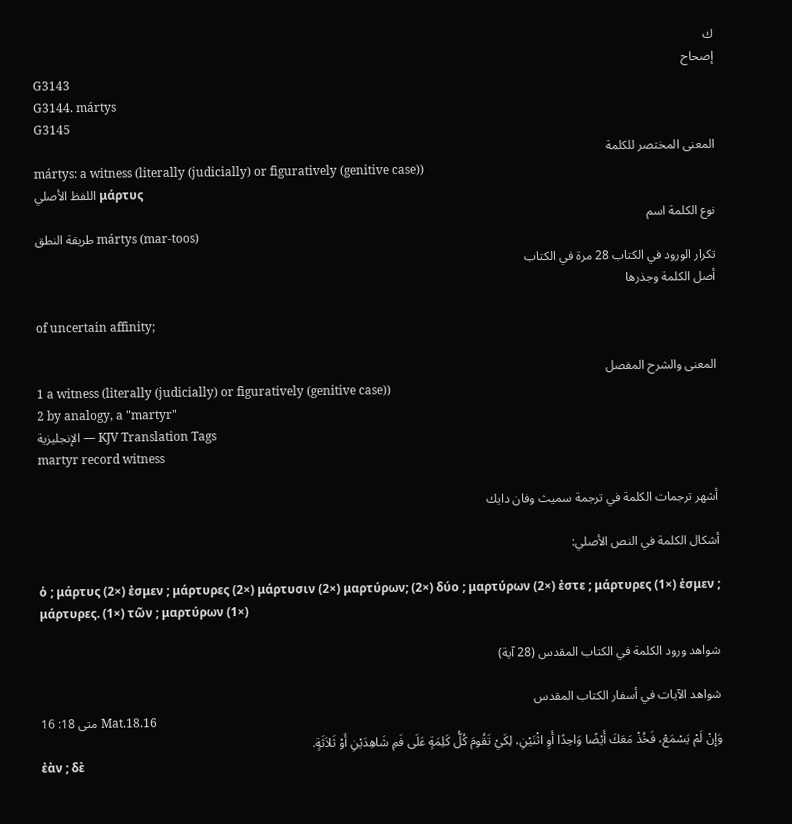ك
إصحاح
G3143
G3144. mártys
G3145
المعنى المختصر للكلمة
mártys: a witness (literally (judicially) or figuratively (genitive case))
اللفظ الأصلي μάρτυς
نوع الكلمة اسم
طريقة النطق mártys (mar-toos)
تكرار الورود في الكتاب 28 مرة في الكتاب
أصل الكلمة وجذرها

of uncertain affinity;

المعنى والشرح المفصل
1 a witness (literally (judicially) or figuratively (genitive case))
2 by analogy, a "martyr"
الإنجليزية — KJV Translation Tags
martyr record witness

أشهر ترجمات الكلمة في ترجمة سميث وفان دايك

أشكال الكلمة في النص الأصلي:

ὁ ; μάρτυς (2×) ἐσμεν ; μάρτυρες (2×) μάρτυσιν (2×) μαρτύρων; (2×) δύο ; μαρτύρων (2×) ἐστε ; μάρτυρες (1×) ἐσμεν ; μάρτυρες. (1×) τῶν ; μαρτύρων (1×)

شواهد ورود الكلمة في الكتاب المقدس (28 آية)

شواهد الآيات في أسفار الكتاب المقدس
متى 18: 16 Mat.18.16
وَإِنْ لَمْ يَسْمَعْ، فَخُذْ مَعَكَ أَيْضًا وَاحِدًا أَوِ اثْنَيْنِ، لِكَيْ تَقُومَ كُلُّ كَلِمَةٍ عَلَى فَمِ شَاهِدَيْنِ أَوْ ثَلاَثَةٍ.
ἐὰν ; δὲ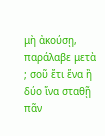μὴ ἀκούσῃ, παράλαβε μετὰ ; σοῦ ἔτι ἕνα ἢ δύο ἵνα σταθῇ πᾶν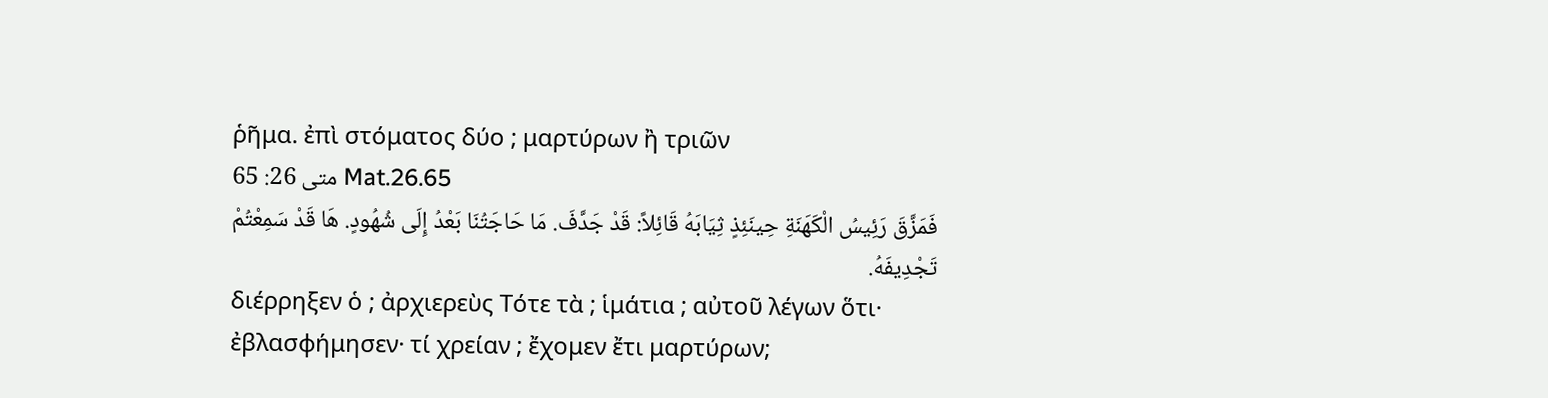ῥῆμα. ἐπὶ στόματος δύο ; μαρτύρων ἢ τριῶν
متى 26: 65 Mat.26.65
فَمَزَّقَ رَئِيسُ الْكَهَنَةِ حِينَئِذٍ ثِيَابَهُ قَائِلاً: قَدْ جَدَّفَ. مَا حَاجَتُنَا بَعْدُ إِلَى شُهُودٍ. هَا قَدْ سَمِعْتُمْ تَجْدِيفَهُ.
διέρρηξεν ὁ ; ἀρχιερεὺς Τότε τὰ ; ἱμάτια ; αὐτοῦ λέγων ὅτι· ἐβλασφήμησεν· τί χρείαν ; ἔχομεν ἔτι μαρτύρων;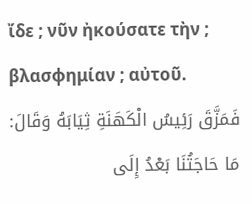ἴδε ; νῦν ἠκούσατε τὴν ; βλασφημίαν ; αὐτοῦ.
فَمَزَّقَ رَئِيسُ الْكَهَنَةِ ثِيَابَهُ وَقَالَ: مَا حَاجَتُنَا بَعْدُ إِلَى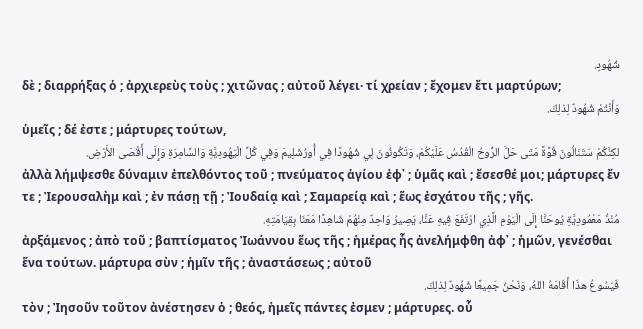شُهُودٍ.
δὲ ; διαρρήξας ὁ ; ἀρχιερεὺς τοὺς ; χιτῶνας ; αὐτοῦ λέγει· τί χρείαν ; ἔχομεν ἔτι μαρτύρων;
وَأَنْتُمْ شُهُودٌ لِذلِكَ.
ὑμεῖς ; δέ ἐστε ; μάρτυρες τούτων,
لكِنَّكُمْ سَتَنَالُونَ قُوَّةً مَتَى حَلَّ الرُّوحُ الْقُدُسُ عَلَيْكُمْ، وَتَكُونُونَ لِي شُهُودًا فِي أُورُشَلِيمَ وَفِي كُلِّ الْيَهُودِيَّةِ وَالسَّامِرَةِ وَإِلَى أَقْصَى الأَرْضِ.
ἀλλὰ λήμψεσθε δύναμιν ἐπελθόντος τοῦ ; πνεύματος ἁγίου ἐφ᾽ ; ὑμᾶς καὶ ; ἔσεσθέ μοι; μάρτυρες ἔν τε ; Ἰερουσαλὴμ καὶ ; ἐν πάσῃ τῇ ; Ἰουδαίᾳ καὶ ; Σαμαρείᾳ καὶ ; ἕως ἐσχάτου τῆς ; γῆς.
مُنْذُ مَعْمُودِيَّةِ يُوحَنَّا إِلَى الْيَوْمِ الَّذِي ارْتَفَعَ فِيهِ عَنَّا، يَصِيرُ وَاحِدٌ مِنْهُمْ شَاهِدًا مَعَنَا بِقِيَامَتِهِ.
ἀρξάμενος ; ἀπὸ τοῦ ; βαπτίσματος Ἰωάννου ἕως τῆς ; ἡμέρας ἧς ἀνελήμφθη ἀφ᾽ ; ἡμῶν, γενέσθαι ἕνα τούτων. μάρτυρα σὺν ; ἡμῖν τῆς ; ἀναστάσεως ; αὐτοῦ
فَيَسُوعُ هذَا أَقَامَهُ اللهُ، وَنَحْنُ جَمِيعًا شُهُودٌ لِذلِكَ.
τὸν ; Ἰησοῦν τοῦτον ἀνέστησεν ὁ ; θεός, ἡμεῖς πάντες ἐσμεν ; μάρτυρες. οὗ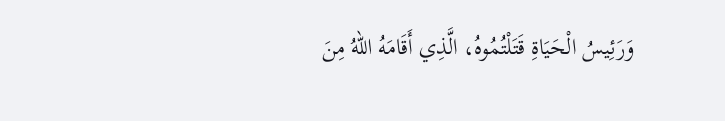وَرَئِيسُ الْحَيَاةِ قَتَلْتُمُوهُ، الَّذِي أَقَامَهُ اللهُ مِنَ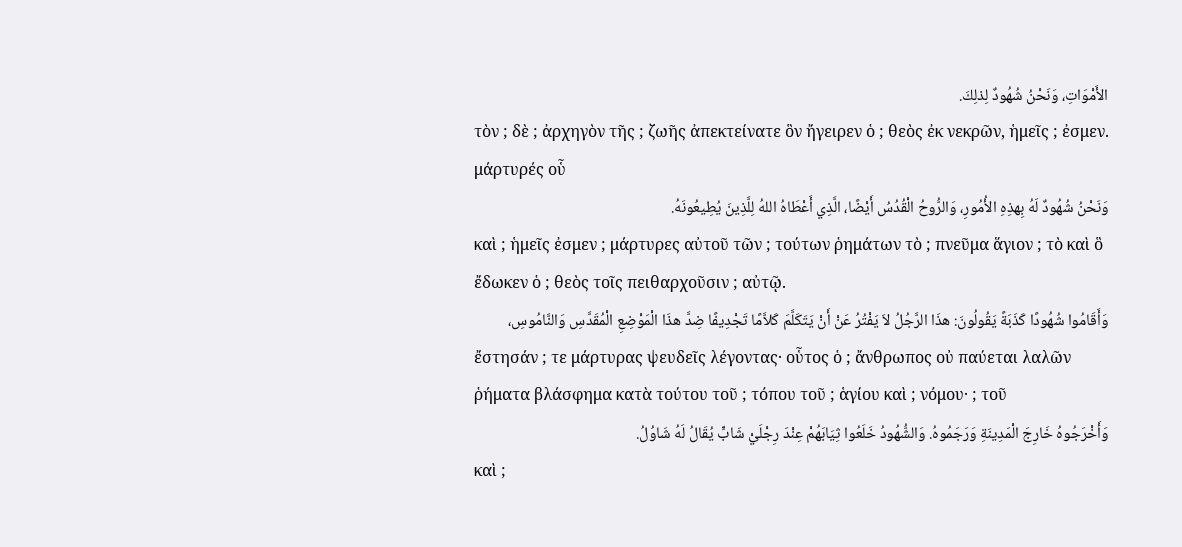الأَمْوَاتِ، وَنَحْنُ شُهُودٌ لِذلِكَ.
τὸν ; δὲ ; ἀρχηγὸν τῆς ; ζωῆς ἀπεκτείνατε ὃν ἤγειρεν ὁ ; θεὸς ἐκ νεκρῶν, ἡμεῖς ; ἐσμεν. μάρτυρές οὗ
وَنَحْنُ شُهُودٌ لَهُ بِهذِهِ الأُمُورِ، وَالرُّوحُ الْقُدُسُ أَيْضًا، الَّذِي أَعْطَاهُ اللهُ لِلَّذِينَ يُطِيعُونَهُ.
καὶ ; ἡμεῖς ἐσμεν ; μάρτυρες αὐτοῦ τῶν ; τούτων ῥημάτων τὸ ; πνεῦμα ἅγιον ; τὸ καὶ ὃ ἔδωκεν ὁ ; θεὸς τοῖς πειθαρχοῦσιν ; αὐτῷ.
وَأَقَامُوا شُهُودًا كَذَبَةً يَقُولُونَ: هذَا الرَّجُلُ لاَ يَفْتُرُ عَنْ أَنْ يَتَكَلَّمَ كَلاَّمًا تَجْدِيفًا ضِدَّ هذَا الْمَوْضِعِ الْمُقَدَّسِ وَالنَّامُوسِ،
ἔστησάν ; τε μάρτυρας ψευδεῖς λέγοντας· οὗτος ὁ ; ἄνθρωπος οὐ παύεται λαλῶν ῥήματα βλάσφημα κατὰ τούτου τοῦ ; τόπου τοῦ ; ἁγίου καὶ ; νόμου· ; τοῦ
وَأَخْرَجُوهُ خَارِجَ الْمَدِينَةِ وَرَجَمُوهُ. وَالشُّهُودُ خَلَعُوا ثِيَابَهُمْ عِنْدَ رِجْلَيْ شَابٍّ يُقَالُ لَهُ شَاوُلُ.
καὶ ;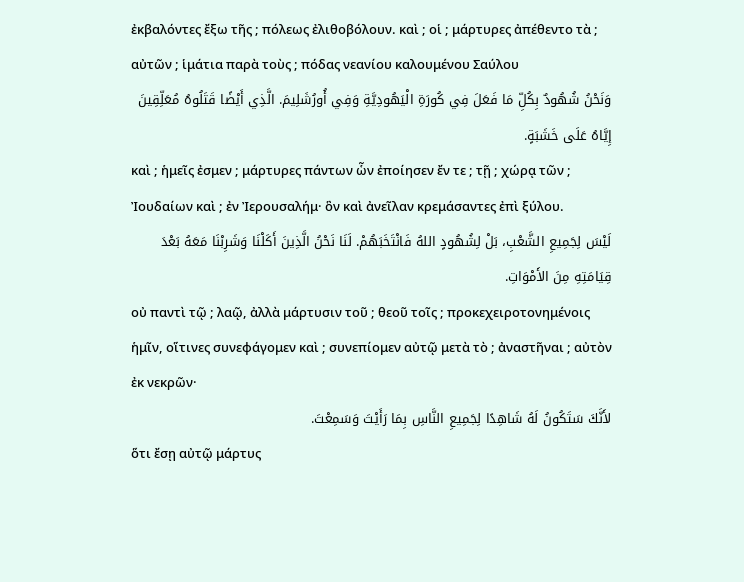ἐκβαλόντες ἔξω τῆς ; πόλεως ἐλιθοβόλουν. καὶ ; οἱ ; μάρτυρες ἀπέθεντο τὰ ; αὐτῶν ; ἱμάτια παρὰ τοὺς ; πόδας νεανίου καλουμένου Σαύλου
وَنَحْنُ شُهُودٌ بِكُلِّ مَا فَعَلَ فِي كُورَةِ الْيَهُودِيَّةِ وَفِي أُورُشَلِيمَ. الَّذِي أَيْضًا قَتَلُوهُ مُعَلِّقِينَ إِيَّاهُ عَلَى خَشَبَةٍ.
καὶ ; ἡμεῖς ἐσμεν ; μάρτυρες πάντων ὧν ἐποίησεν ἔν τε ; τῇ ; χώρᾳ τῶν ; Ἰουδαίων καὶ ; ἐν Ἰερουσαλήμ· ὃν καὶ ἀνεῖλαν κρεμάσαντες ἐπὶ ξύλου.
لَيْسَ لِجَمِيعِ الشَّعْبِ، بَلْ لِشُهُودٍ اللهُ فَانْتَخَبَهُمْ. لَنَا نَحْنُ الَّذِينَ أَكَلْنَا وَشَرِبْنَا مَعَهُ بَعْدَ قِيَامَتِهِ مِنَ الأَمْوَاتِ.
οὐ παντὶ τῷ ; λαῷ, ἀλλὰ μάρτυσιν τοῦ ; θεοῦ τοῖς ; προκεχειροτονημένοις ἡμῖν, οἵτινες συνεφάγομεν καὶ ; συνεπίομεν αὐτῷ μετὰ τὸ ; ἀναστῆναι ; αὐτὸν ἐκ νεκρῶν·
لأَنَّكَ سَتَكُونُ لَهُ شَاهِدًا لِجَمِيعِ النَّاسِ بِمَا رَأَيْتَ وَسَمِعْتَ.
ὅτι ἔσῃ αὐτῷ μάρτυς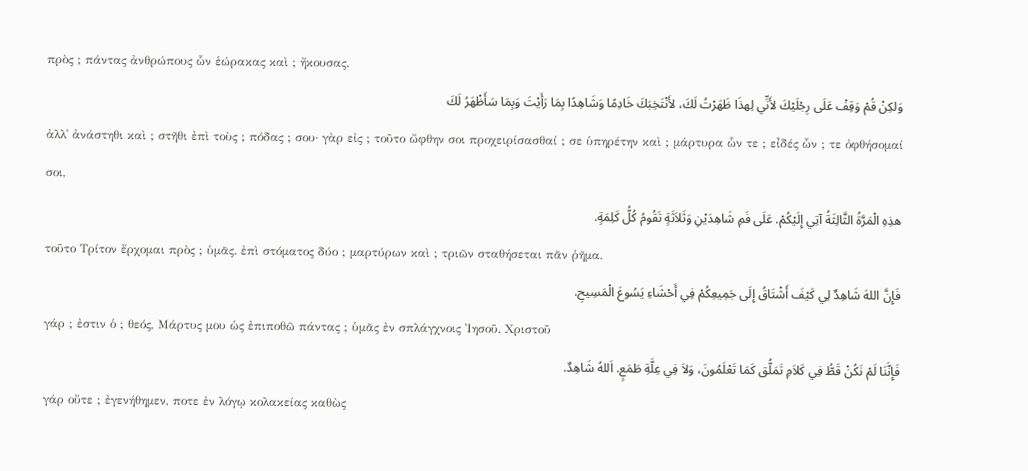πρὸς ; πάντας ἀνθρώπους ὧν ἑώρακας καὶ ; ἤκουσας.
وَلكِنْ قُمْ وَقِفْ عَلَى رِجْلَيْكَ لأَنِّي لِهذَا ظَهَرْتُ لَكَ، لأَنْتَخِبَكَ خَادِمًا وَشَاهِدًا بِمَا رَأَيْتَ وَبِمَا سَأَظْهَرُ لَكَ
ἀλλ᾽ ἀνάστηθι καὶ ; στῆθι ἐπὶ τοὺς ; πόδας ; σου· γὰρ εἰς ; τοῦτο ὤφθην σοι προχειρίσασθαί ; σε ὑπηρέτην καὶ ; μάρτυρα ὧν τε ; εἶδές ὧν ; τε ὀφθήσομαί σοι,
هذِهِ الْمَرَّةُ الثَّالِثَةُ آتِي إِلَيْكُمْ. عَلَى فَمِ شَاهِدَيْنِ وَثَلاَثَةٍ تَقُومُ كُلُّ كَلِمَةٍ.
τοῦτο Τρίτον ἔρχομαι πρὸς ; ὑμᾶς. ἐπὶ στόματος δύο ; μαρτύρων καὶ ; τριῶν σταθήσεται πᾶν ῥῆμα.
فَإِنَّ اللهَ شَاهِدٌ لِي كَيْفَ أَشْتَاقُ إِلَى جَمِيعِكُمْ فِي أَحْشَاءِ يَسُوعَ الْمَسِيحِ.
γάρ ; ἐστιν ὁ ; θεός, Μάρτυς μου ὡς ἐπιποθῶ πάντας ; ὑμᾶς ἐν σπλάγχνοις Ἰησοῦ. Χριστοῦ
فَإِنَّنَا لَمْ نَكُنْ قَطُّ فِي كَلاَمِ تَمَلُّق كَمَا تَعْلَمُونَ، وَلاَ فِي عِلَّةِ طَمَعٍ. اَللهُ شَاهِدٌ.
γάρ οὔτε ; ἐγενήθημεν, ποτε ἐν λόγῳ κολακείας καθὼς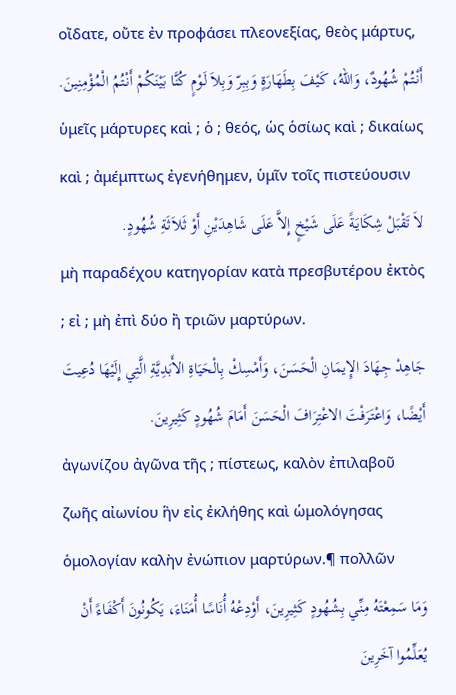οἴδατε, οὔτε ἐν προφάσει πλεονεξίας, θεὸς μάρτυς,
أَنْتُمْ شُهُودٌ، وَاللهُ، كَيْفَ بِطَهَارَةٍ وَبِبِرّ وَبِلاَ لَوْمٍ كُنَّا بَيْنَكُمْ أَنْتُمُ الْمُؤْمِنِينَ.
ὑμεῖς μάρτυρες καὶ ; ὁ ; θεός, ὡς ὁσίως καὶ ; δικαίως καὶ ; ἀμέμπτως ἐγενήθημεν, ὑμῖν τοῖς πιστεύουσιν
لاَ تَقْبَلْ شِكَايَةً عَلَى شَيْخٍ إِلاَّ عَلَى شَاهِدَيْنِ أَوْ ثَلاَثَةِ شُهُودٍ.
μὴ παραδέχου κατηγορίαν κατὰ πρεσβυτέρου ἐκτὸς ; εἰ ; μὴ ἐπὶ δύο ἢ τριῶν μαρτύρων.
جَاهِدْ جِهَادَ الإِيمَانِ الْحَسَنَ، وَأَمْسِكْ بِالْحَيَاةِ الأَبَدِيَّةِ الَّتِي إِلَيْهَا دُعِيتَ أَيْضًا، وَاعْتَرَفْتَ الاعْتِرَافَ الْحَسَنَ أَمَامَ شُهُودٍ كَثِيرِينَ.
ἀγωνίζου ἀγῶνα τῆς ; πίστεως, καλὸν ἐπιλαβοῦ ζωῆς αἰωνίου ἣν εἰς ἐκλήθης καὶ ὡμολόγησας ὁμολογίαν καλὴν ἐνώπιον μαρτύρων.¶ πολλῶν
وَمَا سَمِعْتَهُ مِنِّي بِشُهُودٍ كَثِيرِينَ، أَوْدِعْهُ أُنَاسًا أُمَنَاءَ، يَكُونُونَ أَكْفَاءً أَنْ يُعَلِّمُوا آخَرِينَ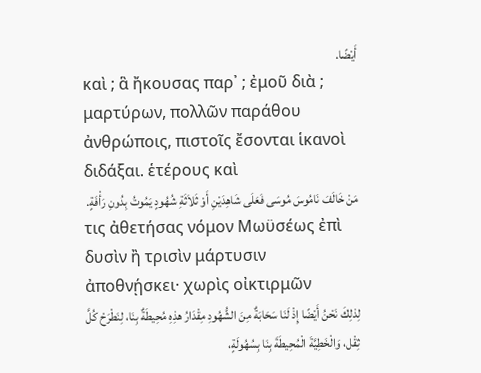أَيْضًا.
καὶ ; ἃ ἤκουσας παρ᾽ ; ἐμοῦ διὰ ; μαρτύρων, πολλῶν παράθου ἀνθρώποις, πιστοῖς ἔσονται ἱκανοὶ διδάξαι. ἑτέρους καὶ
مَنْ خَالَفَ نَامُوسَ مُوسَى فَعَلَى شَاهِدَيْنِ أَوْ ثَلاَثَةِ شُهُودٍ يَمُوتُ بِدُونِ رَأْفَةٍ.
τις ἀθετήσας νόμον Μωϋσέως ἐπὶ δυσὶν ἢ τρισὶν μάρτυσιν ἀποθνῄσκει· χωρὶς οἰκτιρμῶν
لِذلِكَ نَحْنُ أَيْضًا إِذْ لَنَا سَحَابَةٌ مِنَ الشُّهُودِ مِقْدَارُ هذِهِ مُحِيطَةٌ بِنَا، لِنَطْرَحْ كُلَّ ثِقْل، وَالْخَطِيَّةَ الْمُحِيطَةَ بِنَا بِسُهُولَةٍ،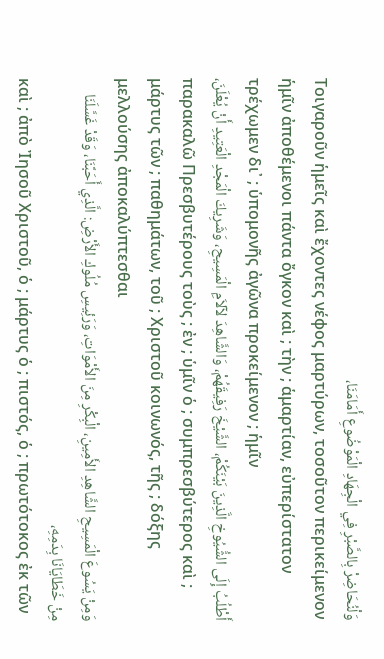وَلْنُحَاضِرْ بِالصَّبْرِ فِي الْجِهَادِ الْمَوْضُوعِ أَمَامَنَا،
Τοιγαροῦν ἡμεῖς καὶ ἔχοντες νέφος μαρτύρων, τοσοῦτον περικείμενον ἡμῖν ἀποθέμενοι πάντα ὄγκον καὶ ; τὴν ; ἁμαρτίαν, εὐπερίστατον τρέχωμεν δι᾽ ; ὑπομονῆς ἀγῶνα προκείμενον ; ἡμῖν
أَطْلُبُ إِلَى الشُّيُوخِ الَّذِينَ بَيْنَكُمْ، الشَّيْخَ رَفِيقَهُمْ، وَالشَّاهِدَ لآلاَمِ الْمَسِيحِ، وَشَرِيكَ الْمَجْدِ الْعَتِيدِ أَنْ يُعْلَنَ،
παρακαλῶ Πρεσβυτέρους τοὺς ; ἐν ; ὑμῖν ὁ ; συμπρεσβύτερος καὶ ; μάρτυς τῶν ; παθημάτων, τοῦ ; Χριστοῦ κοινωνός, τῆς ; δόξης μελλούσης ἀποκαλύπτεσθαι
وَمِنْ يَسُوعَ الْمَسِيحِ الشَّاهِدِ الأَمِينِ، الْبِكْرِ مِنَ الأَمْوَاتِ، وَرَئِيسِ مُلُوكِ الأَرْضِ: الَّذِي أَحَبَّنَا، وَقَدْ غَسَّلَنَا مِنْ خَطَايَانَا بِدَمِهِ،
καὶ ; ἀπὸ Ἰησοῦ Χριστοῦ, ὁ ; μάρτυς ὁ ; πιστός, ὁ ; πρωτότοκος ἐκ τῶν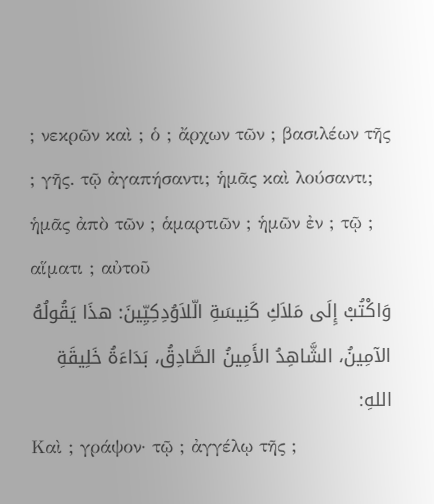; νεκρῶν καὶ ; ὁ ; ἄρχων τῶν ; βασιλέων τῆς ; γῆς. τῷ ἀγαπήσαντι; ἡμᾶς καὶ λούσαντι; ἡμᾶς ἀπὸ τῶν ; ἁμαρτιῶν ; ἡμῶν ἐν ; τῷ ; αἵματι ; αὐτοῦ
وَاكْتُبْ إِلَى مَلاَكِ كَنِيسَةِ الّلاَوُدِكِيِّينَ: هذَا يَقُولُهُ الآمِينُ، الشَّاهِدُ الأَمِينُ الصَّادِقُ، بَدَاءَةُ خَلِيقَةِ اللهِ:
Καὶ ; γράψον· τῷ ; ἀγγέλῳ τῆς ;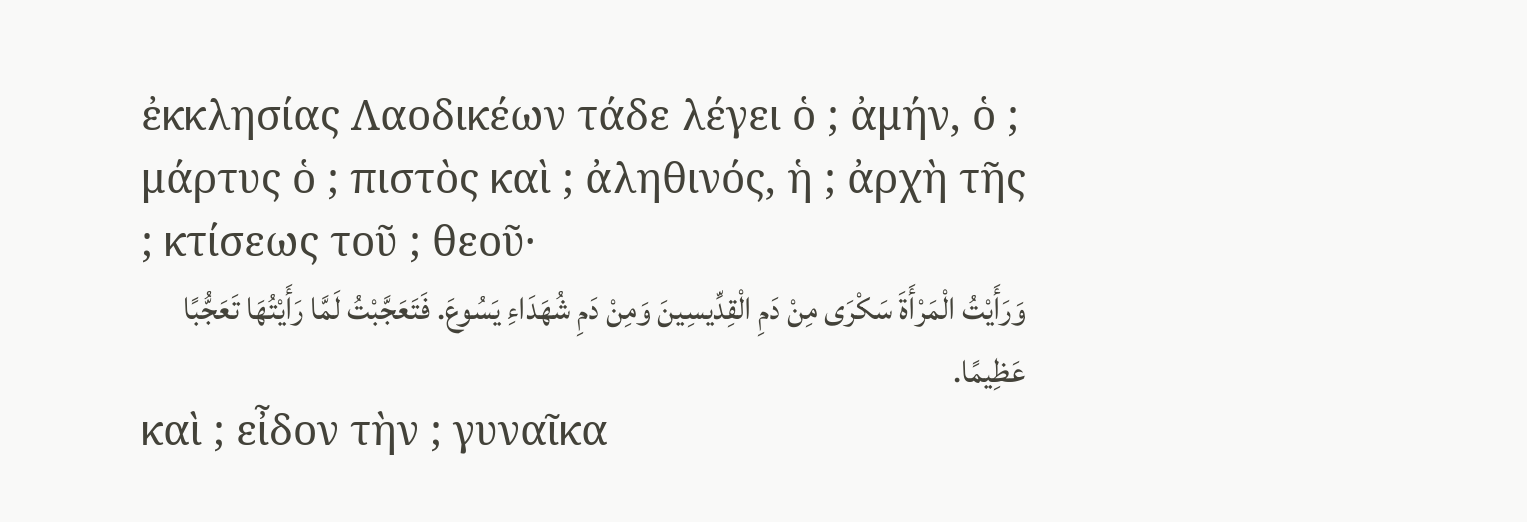ἐκκλησίας Λαοδικέων τάδε λέγει ὁ ; ἀμήν, ὁ ; μάρτυς ὁ ; πιστὸς καὶ ; ἀληθινός, ἡ ; ἀρχὴ τῆς ; κτίσεως τοῦ ; θεοῦ·
وَرَأَيْتُ الْمَرْأَةَ سَكْرَى مِنْ دَمِ الْقِدِّيسِينَ وَمِنْ دَمِ شُهَدَاءِ يَسُوعَ. فَتَعَجَّبْتُ لَمَّا رَأَيْتُهَا تَعَجُّبًا عَظِيمًا.
καὶ ; εἶδον τὴν ; γυναῖκα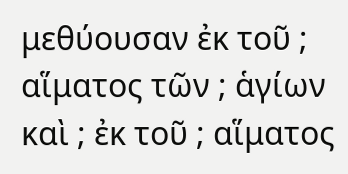μεθύουσαν ἐκ τοῦ ; αἵματος τῶν ; ἁγίων καὶ ; ἐκ τοῦ ; αἵματος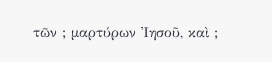τῶν ; μαρτύρων Ἰησοῦ, καὶ ;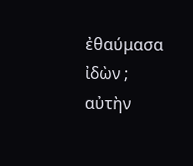ἐθαύμασα ἰδὼν ; αὐτὴν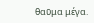θαῦμα μέγα.